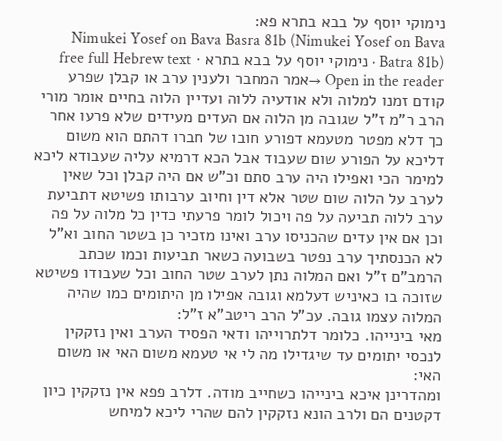נימוקי יוסף על בבא בתרא פא:
Nimukei Yosef on Bava Basra 81b (Nimukei Yosef on Bava Batra 81b) · נימוקי יוסף על בבא בתרא · free full Hebrew text
Open in the reader →אמר המחבר ולענין ערב או קבלן שפרע קודם זמנו למלוה ולא אודעיה ללוה ועדיין הלוה בחיים אומר מורי הרב ר"מ ז"ל שגובה מן הלוה אם העדים מעידים שלא פרעו אחר כך דלא מפטר מטעמא דפורע חובו של חברו דהתם הוא משום דליכא על הפורע שום שעבוד אבל הכא דרמיא עליה שעבודא ליכא למימר הכי ואפילו היה ערב סתם וכ"ש אם היה קבלן וכל שאין לערב על הלוה שום שטר אלא דין וחיוב ערבותו פשיטא דתביעת ערב ללוה תביעה על פה ויכול לומר פרעתי כדין כל מלוה על פה וכן אם אין עדים שהכניסו ערב ואינו מזכיר כן בשטר החוב וא"ל לא הכנסתיך ערב נפטר בשבועה כשאר תביעות וכמו שכתב הרמב"ם ז"ל ואם המלוה נתן לערב שטר החוב וכל שעבודו פשיטא שזוכה בו כאיניש דעלמא וגובה אפילו מן היתומים כמו שהיה המלוה עצמו גובה. עכ"ל הרב ריטב"א ז"ל:
מאי בינייהו. כלומר דלתרוייהו ודאי הפסיד הערב ואין נזקקין לנכסי יתומים עד שיגדילו מה לי אי טעמא משום האי או משום האי:
ומהדרינן איכא בינייהו כשחייב מודה. דלרב פפא אין נזקקין כיון דקטנים הם ולרב הונא נזקקין להם שהרי ליכא למיחש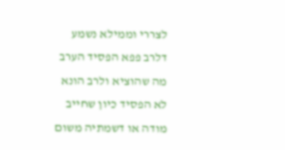לצררי וממילא נשמע דלרב פפא הפסיד הערב מה שהוציא ולרב הונא לא הפסיד כיון שחייב מודה או דשמתיה משום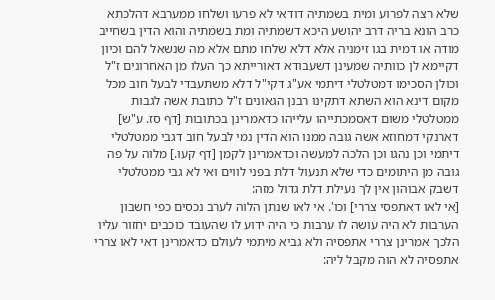שלא רצה לפרוע ומית בשמתיה דודאי לא פרעו ושלחו ממערבא דהלכתא כרב הונא בריה דרב יהושע היכא דשמתיה ומת בשמתיה והוא הדין בשחייב מודה או דמית בגו זימניה אלא דלא שלחו מתם אלא מה שנשאל להם וכיון דקיימא לן כוותיה שמעינן דשעבודא דאורייתא כך העלו מן האחרונים ז"ל וכולן הסכימו דמטלטלי דיתמי אע"ג דקי"ל דלא משתעבדי לבעל חוב מכל מקום דינא הוא השתא דתקינו רבנן הגאונים ז"ל כתובת אשה לגבות ממטלטלי משום דאסמכתייהו עלייהו כדאמרינן בכתובות [דף סז. ע"ש] דארנקי דמחוזא אשה גובה ממנו הוא הדין נמי לבעל חוב דגבי ממטלטלי דיתמי וכן נהגו וכן הלכה למעשה וכדאמרינן לקמן [דף קעו.] מלוה על פה גובה מן היתומים כדי שלא תנעול דלת בפני לווים ואי לא גבי ממטלטלי דשבק אבוהון אין לך נעילת דלת גדול מזה:
[אי לאו דאתפסי צררי] וכו'. אי לאו שנתן הלוה לערב נכסים כפי חשבון הערבות לא היה עושה לו ערבות כי היה ידוע לו שהעובד כוכבים יחזור עליו הלכך אמרינן צררי אתפסיה ולא גביא מיתמי לעולם כדאמרינן דאי לאו צררי אתפסיה לא הוה מקבל ליה: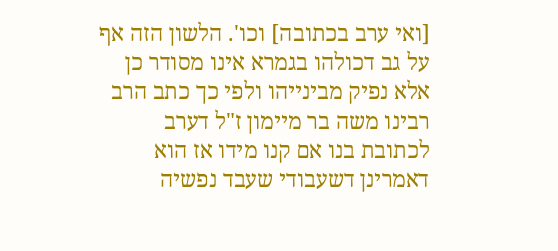[ואי ערב בכתובה] וכו'. הלשון הזה אף על גב דכולהו בגמרא אינו מסודר כן אלא נפיק מבינייהו ולפי כך כתב הרב רבינו משה בר מיימון ז"ל דערב לכתובת בנו אם קנו מידו אז הוא דאמרינן דשעבודי שעבד נפשיה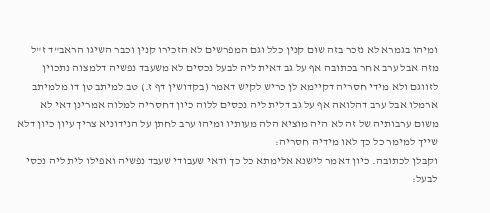ומיהו בגמרא לא נזכר בזה שום קנין כלל וגם המפרשים לא הזכירו קנין וכבר השיגו הראב"ד ז"ל מזה אבל ערב אחר בכתובה אף על גב דאית ליה לבעל נכסים לא משעבד נפשיה דלמצוה נתכוין לזווגם ולא מידי חסריה דקיימא לן כריש לקיש דאמר (בקדושין דף ז.) טב למיתב טן דו מלמיתב ארמלו אבל ערב דהלואה אף על גב דלית ליה נכסים ללוה כיון דחסריה למלוה אמרינן דאי לא משום ערבותיה של זה לא היה מוציא הלה מעותיו ומיהו ערב לחתן על הנידוניא צריך עיון כיון דלא שייך למימר כל כך לאו מידיה חסריה:
וקבלן לכתובה. כיון דאמר לישנא אלימתא כל כך ודאי שעבודי שעבד נפשיה ואפילו לית ליה נכסי לבעל: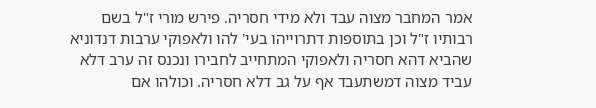אמר המחבר מצוה עבד ולא מידי חסריה. פירש מורי ז"ל בשם רבותיו ז"ל וכן בתוספות דתרוייהו בעי' להו ולאפוקי ערבות דנדוניא שהביא דהא חסריה ולאפוקי המתחייב לחבירו ונכנס זה ערב דלא עביד מצוה דמשתעבד אף על גב דלא חסריה. וכולהו אם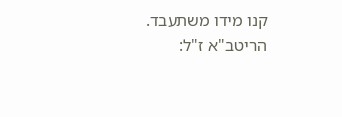קנו מידו משתעבד. הריטב"א ז"ל: